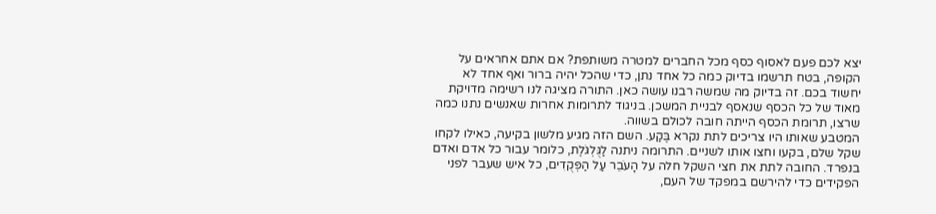יצא לכם פעם לאסוף כסף מכל החברים למטרה משותפת? אם אתם אחראים על הקופה, בטח תרשמו בדיוק כמה כל אחד נתן, כדי שהכל יהיה ברור ואף אחד לא יחשוד בכם. זה בדיוק מה שמשה רבנו עושה כאן. התורה מציגה לנו רשימה מדויקת מאוד של כל הכסף שנאסף לבניית המשכן. בניגוד לתרומות אחרות שאנשים נתנו כמה שרצו, תרומת הכסף הייתה חובה לכולם בשווה.
המטבע שאותו היו צריכים לתת נקרא בֶּקַע. השם הזה מגיע מלשון בקיעה, כאילו לקחו שקל שלם, בקעו וחצו אותו לשניים. התרומה ניתנה לַגֻּלְגֹּלֶת, כלומר עבור כל אדם ואדם בנפרד. החובה לתת את חצי השקל חלה על הָעֹבֵר עַל הַפְּקֻדִים, כל איש שעבר לפני הפקידים כדי להירשם במפקד של העם,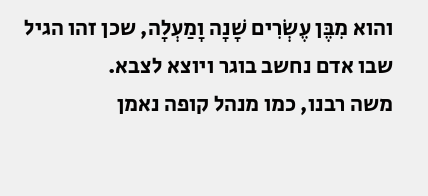והוא מִבֶּן עֶשְׂרִים שָׁנָה וָמַעְלָה, שכן זהו הגיל שבו אדם נחשב בוגר ויוצא לצבא.
משה רבנו, כמו מנהל קופה נאמן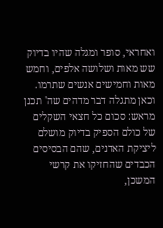ואחראי, סופר ומגלה שהיו בדיוק שש מאות ושלושה אלפים, וחמש מאות וחמישים אנשים שתרמו. וכאן מתגלה דבר מדהים שה' תכנן מראש: סכום כל חצאי השקלים של כולם הספיק בדיוק מושלם ליציקת האדנים, שהם הבסיסים הכבדים שהחזיקו את קרשי המשכן,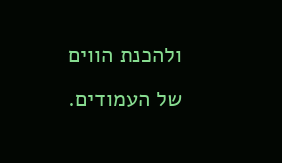ולהכנת הווים של העמודים.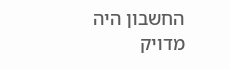החשבון היה מדויק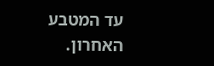עד המטבע האחרון.